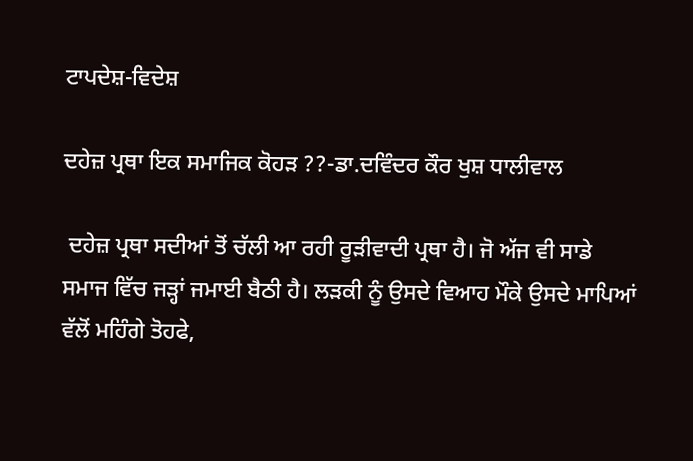ਟਾਪਦੇਸ਼-ਵਿਦੇਸ਼

ਦਹੇਜ਼ ਪ੍ਰਥਾ ਇਕ ਸਮਾਜਿਕ ਕੋਹੜ ??-ਡਾ.ਦਵਿੰਦਰ ਕੌਰ ਖੁਸ਼ ਧਾਲੀਵਾਲ

 ਦਹੇਜ਼ ਪ੍ਰਥਾ ਸਦੀਆਂ ਤੋਂ ਚੱਲੀ ਆ ਰਹੀ ਰੂੜੀਵਾਦੀ ਪ੍ਰਥਾ ਹੈ। ਜੋ ਅੱਜ ਵੀ ਸਾਡੇ ਸਮਾਜ ਵਿੱਚ ਜੜ੍ਹਾਂ ਜਮਾਈ ਬੈਠੀ ਹੈ। ਲੜਕੀ ਨੂੰ ਉਸਦੇ ਵਿਆਹ ਮੌਕੇ ਉਸਦੇ ਮਾਪਿਆਂ ਵੱਲੋਂ ਮਹਿੰਗੇ ਤੋਹਫੇ,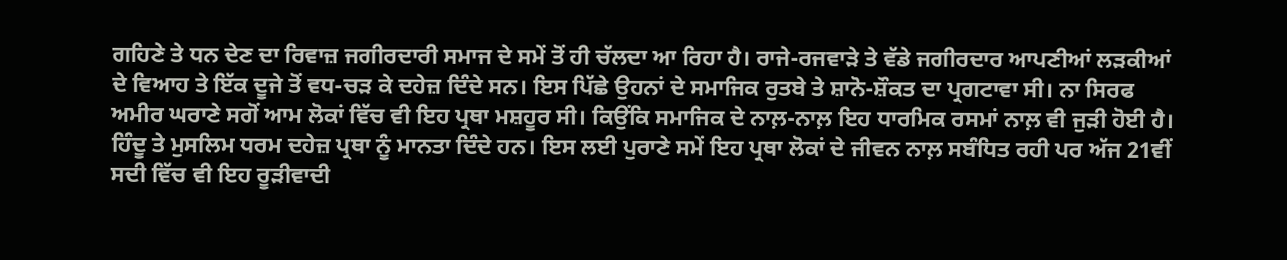ਗਹਿਣੇ ਤੇ ਧਨ ਦੇਣ ਦਾ ਰਿਵਾਜ਼ ਜਗੀਰਦਾਰੀ ਸਮਾਜ ਦੇ ਸਮੇਂ ਤੋਂ ਹੀ ਚੱਲਦਾ ਆ ਰਿਹਾ ਹੈ। ਰਾਜੇ-ਰਜਵਾੜੇ ਤੇ ਵੱਡੇ ਜਗੀਰਦਾਰ ਆਪਣੀਆਂ ਲੜਕੀਆਂ ਦੇ ਵਿਆਹ ਤੇ ਇੱਕ ਦੂਜੇ ਤੋਂ ਵਧ-ਚੜ ਕੇ ਦਹੇਜ਼ ਦਿੰਦੇ ਸਨ। ਇਸ ਪਿੱਛੇ ਉਹਨਾਂ ਦੇ ਸਮਾਜਿਕ ਰੁਤਬੇ ਤੇ ਸ਼ਾਨੋ-ਸ਼ੌਕਤ ਦਾ ਪ੍ਰਗਟਾਵਾ ਸੀ। ਨਾ ਸਿਰਫ ਅਮੀਰ ਘਰਾਣੇ ਸਗੋਂ ਆਮ ਲੋਕਾਂ ਵਿੱਚ ਵੀ ਇਹ ਪ੍ਰਥਾ ਮਸ਼ਹੂਰ ਸੀ। ਕਿਉਂਕਿ ਸਮਾਜਿਕ ਦੇ ਨਾਲ਼-ਨਾਲ਼ ਇਹ ਧਾਰਮਿਕ ਰਸਮਾਂ ਨਾਲ਼ ਵੀ ਜੁੜੀ ਹੋਈ ਹੈ। ਹਿੰਦੂ ਤੇ ਮੁਸਲਿਮ ਧਰਮ ਦਹੇਜ਼ ਪ੍ਰਥਾ ਨੂੰ ਮਾਨਤਾ ਦਿੰਦੇ ਹਨ। ਇਸ ਲਈ ਪੁਰਾਣੇ ਸਮੇਂ ਇਹ ਪ੍ਰਥਾ ਲੋਕਾਂ ਦੇ ਜੀਵਨ ਨਾਲ਼ ਸਬੰਧਿਤ ਰਹੀ ਪਰ ਅੱਜ 21ਵੀਂ ਸਦੀ ਵਿੱਚ ਵੀ ਇਹ ਰੂੜੀਵਾਦੀ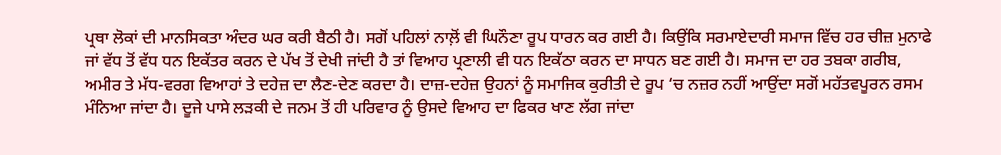ਪ੍ਰਥਾ ਲੋਕਾਂ ਦੀ ਮਾਨਸਿਕਤਾ ਅੰਦਰ ਘਰ ਕਰੀ ਬੈਠੀ ਹੈ। ਸਗੋਂ ਪਹਿਲਾਂ ਨਾਲ਼ੋਂ ਵੀ ਘਿਨੌਣਾ ਰੂਪ ਧਾਰਨ ਕਰ ਗਈ ਹੈ। ਕਿਉਂਕਿ ਸਰਮਾਏਦਾਰੀ ਸਮਾਜ ਵਿੱਚ ਹਰ ਚੀਜ਼ ਮੁਨਾਫੇ ਜਾਂ ਵੱਧ ਤੋਂ ਵੱਧ ਧਨ ਇਕੱਤਰ ਕਰਨ ਦੇ ਪੱਖ ਤੋਂ ਦੇਖੀ ਜਾਂਦੀ ਹੈ ਤਾਂ ਵਿਆਹ ਪ੍ਰਣਾਲੀ ਵੀ ਧਨ ਇਕੱਠਾ ਕਰਨ ਦਾ ਸਾਧਨ ਬਣ ਗਈ ਹੈ। ਸਮਾਜ ਦਾ ਹਰ ਤਬਕਾ ਗਰੀਬ, ਅਮੀਰ ਤੇ ਮੱਧ-ਵਰਗ ਵਿਆਹਾਂ ਤੇ ਦਹੇਜ਼ ਦਾ ਲੈਣ-ਦੇਣ ਕਰਦਾ ਹੈ। ਦਾਜ਼-ਦਹੇਜ਼ ਉਹਨਾਂ ਨੂੰ ਸਮਾਜਿਕ ਕੁਰੀਤੀ ਦੇ ਰੂਪ ‘ਚ ਨਜ਼ਰ ਨਹੀਂ ਆਉਂਦਾ ਸਗੋਂ ਮਹੱਤਵਪੂਰਨ ਰਸਮ ਮੰਨਿਆ ਜਾਂਦਾ ਹੈ। ਦੂਜੇ ਪਾਸੇ ਲੜਕੀ ਦੇ ਜਨਮ ਤੋਂ ਹੀ ਪਰਿਵਾਰ ਨੂੰ ਉਸਦੇ ਵਿਆਹ ਦਾ ਫਿਕਰ ਖਾਣ ਲੱਗ ਜਾਂਦਾ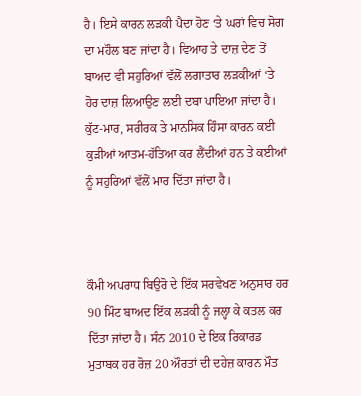ਹੈ। ਇਸੇ ਕਾਰਨ ਲੜਕੀ ਪੈਦਾ ਹੋਣ ‘ਤੇ ਘਰਾਂ ਵਿਚ ਸੋਗ ਦਾ ਮਹੌਲ ਬਣ ਜਾਂਦਾ ਹੈ। ਵਿਆਹ ਤੇ ਦਾਜ਼ ਦੇਣ ਤੋਂ ਬਾਅਦ ਵੀ ਸਹੁਰਿਆਂ ਵੱਲੋਂ ਲਗਾਤਾਰ ਲੜਕੀਆਂ ‘ਤੇ ਹੋਰ ਦਾਜ਼ ਲਿਆਉਣ ਲਈ ਦਬਾ ਪਾਇਆ ਜਾਂਦਾ ਹੈ। ਕੁੱਟ-ਮਾਰ, ਸਰੀਰਕ ਤੇ ਮਾਨਸਿਕ ਹਿੰਸਾ ਕਾਰਨ ਕਈ ਕੁੜੀਆਂ ਆਤਮ-ਹੱਤਿਆ ਕਰ ਲੈਂਦੀਆਂ ਹਨ ਤੇ ਕਈਆਂ ਨੂੰ ਸਹੁਰਿਆਂ ਵੱਲੋਂ ਮਾਰ ਦਿੱਤਾ ਜਾਂਦਾ ਹੈ।



ਕੌਮੀ ਅਪਰਾਧ ਬਿਉਰੋ ਦੇ ਇੱਕ ਸਰਵੇਖਣ ਅਨੁਸਾਰ ਹਰ 90 ਮਿੰਟ ਬਾਅਦ ਇੱਕ ਲੜਕੀ ਨੂੰ ਜਲ੍ਹਾ ਕੇ ਕਤਲ ਕਰ ਦਿੱਤਾ ਜਾਂਦਾ ਹੈ। ਸੰਨ 2010 ਦੇ ਇਕ ਰਿਕਾਰਡ ਮੁਤਾਬਕ ਹਰ ਰੋਜ਼ 20 ਔਰਤਾਂ ਦੀ ਦਹੇਜ਼ ਕਾਰਨ ਮੌਤ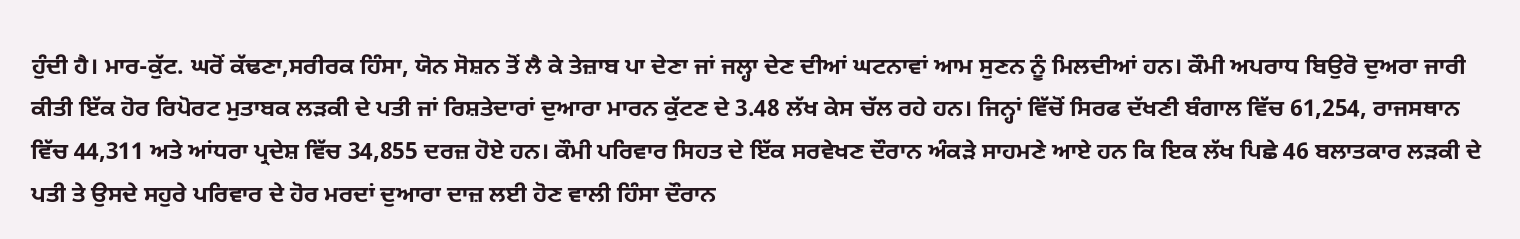ਹੁੰਦੀ ਹੈ। ਮਾਰ-ਕੁੱਟ. ਘਰੋਂ ਕੱਢਣਾ,ਸਰੀਰਕ ਹਿੰਸਾ, ਯੋਨ ਸੋਸ਼ਨ ਤੋਂ ਲੈ ਕੇ ਤੇਜ਼ਾਬ ਪਾ ਦੇਣਾ ਜਾਂ ਜਲ੍ਹਾ ਦੇਣ ਦੀਆਂ ਘਟਨਾਵਾਂ ਆਮ ਸੁਣਨ ਨੂੰ ਮਿਲਦੀਆਂ ਹਨ। ਕੌਮੀ ਅਪਰਾਧ ਬਿਉਰੋ ਦੁਅਰਾ ਜਾਰੀ ਕੀਤੀ ਇੱਕ ਹੋਰ ਰਿਪੋਰਟ ਮੁਤਾਬਕ ਲੜਕੀ ਦੇ ਪਤੀ ਜਾਂ ਰਿਸ਼ਤੇਦਾਰਾਂ ਦੁਆਰਾ ਮਾਰਨ ਕੁੱਟਣ ਦੇ 3.48 ਲੱਖ ਕੇਸ ਚੱਲ ਰਹੇ ਹਨ। ਜਿਨ੍ਹਾਂ ਵਿੱਚੋਂ ਸਿਰਫ ਦੱਖਣੀ ਬੰਗਾਲ ਵਿੱਚ 61,254, ਰਾਜਸਥਾਨ ਵਿੱਚ 44,311 ਅਤੇ ਆਂਧਰਾ ਪ੍ਰਦੇਸ਼ ਵਿੱਚ 34,855 ਦਰਜ਼ ਹੋਏ ਹਨ। ਕੌਮੀ ਪਰਿਵਾਰ ਸਿਹਤ ਦੇ ਇੱਕ ਸਰਵੇਖਣ ਦੌਰਾਨ ਅੰਕੜੇ ਸਾਹਮਣੇ ਆਏ ਹਨ ਕਿ ਇਕ ਲੱਖ ਪਿਛੇ 46 ਬਲਾਤਕਾਰ ਲੜਕੀ ਦੇ ਪਤੀ ਤੇ ਉਸਦੇ ਸਹੁਰੇ ਪਰਿਵਾਰ ਦੇ ਹੋਰ ਮਰਦਾਂ ਦੁਆਰਾ ਦਾਜ਼ ਲਈ ਹੋਣ ਵਾਲੀ ਹਿੰਸਾ ਦੌਰਾਨ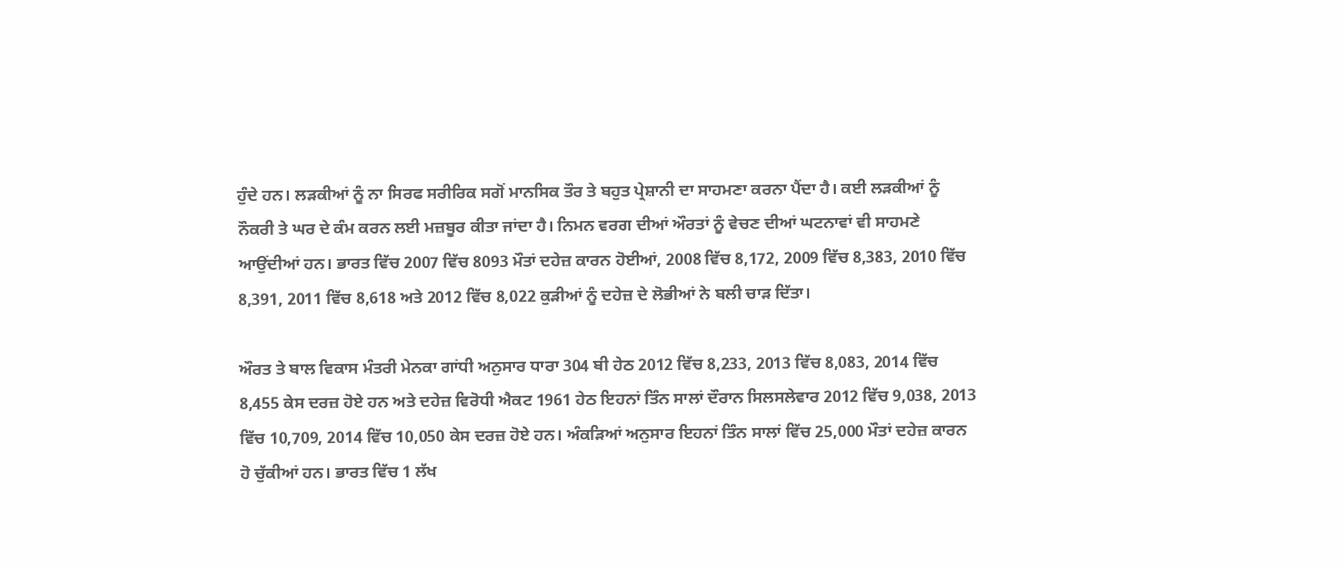ਹੁੰਦੇ ਹਨ। ਲੜਕੀਆਂ ਨੂੰ ਨਾ ਸਿਰਫ ਸਰੀਰਿਕ ਸਗੋਂ ਮਾਨਸਿਕ ਤੌਰ ਤੇ ਬਹੁਤ ਪ੍ਰੇਸ਼ਾਨੀ ਦਾ ਸਾਹਮਣਾ ਕਰਨਾ ਪੈਂਦਾ ਹੈ। ਕਈ ਲੜਕੀਆਂ ਨੂੰ ਨੌਕਰੀ ਤੇ ਘਰ ਦੇ ਕੰਮ ਕਰਨ ਲਈ ਮਜ਼ਬੂਰ ਕੀਤਾ ਜਾਂਦਾ ਹੈ। ਨਿਮਨ ਵਰਗ ਦੀਆਂ ਔਰਤਾਂ ਨੂੰ ਵੇਚਣ ਦੀਆਂ ਘਟਨਾਵਾਂ ਵੀ ਸਾਹਮਣੇ ਆਉਂਦੀਆਂ ਹਨ। ਭਾਰਤ ਵਿੱਚ 2007 ਵਿੱਚ 8093 ਮੌਤਾਂ ਦਹੇਜ਼ ਕਾਰਨ ਹੋਈਆਂ, 2008 ਵਿੱਚ 8,172, 2009 ਵਿੱਚ 8,383, 2010 ਵਿੱਚ 8,391, 2011 ਵਿੱਚ 8,618 ਅਤੇ 2012 ਵਿੱਚ 8,022 ਕੁੜੀਆਂ ਨੂੰ ਦਹੇਜ਼ ਦੇ ਲੋਭੀਆਂ ਨੇ ਬਲੀ ਚਾੜ ਦਿੱਤਾ।

ਔਰਤ ਤੇ ਬਾਲ ਵਿਕਾਸ ਮੰਤਰੀ ਮੇਨਕਾ ਗਾਂਧੀ ਅਨੁਸਾਰ ਧਾਰਾ 304 ਬੀ ਹੇਠ 2012 ਵਿੱਚ 8,233, 2013 ਵਿੱਚ 8,083, 2014 ਵਿੱਚ 8,455 ਕੇਸ ਦਰਜ਼ ਹੋਏ ਹਨ ਅਤੇ ਦਹੇਜ਼ ਵਿਰੋਧੀ ਐਕਟ 1961 ਹੇਠ ਇਹਨਾਂ ਤਿੰਨ ਸਾਲਾਂ ਦੌਰਾਨ ਸਿਲਸਲੇਵਾਰ 2012 ਵਿੱਚ 9,038, 2013 ਵਿੱਚ 10,709, 2014 ਵਿੱਚ 10,050 ਕੇਸ ਦਰਜ਼ ਹੋਏ ਹਨ। ਅੰਕੜਿਆਂ ਅਨੁਸਾਰ ਇਹਨਾਂ ਤਿੰਨ ਸਾਲਾਂ ਵਿੱਚ 25,000 ਮੌਤਾਂ ਦਹੇਜ਼ ਕਾਰਨ ਹੋ ਚੁੱਕੀਆਂ ਹਨ। ਭਾਰਤ ਵਿੱਚ 1 ਲੱਖ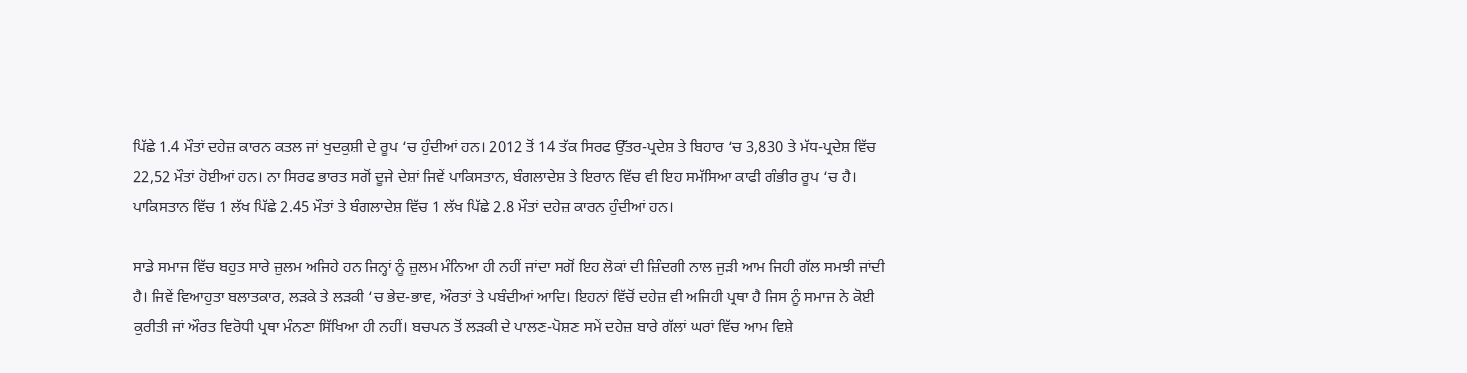ਪਿੱਛੇ 1.4 ਮੌਤਾਂ ਦਹੇਜ਼ ਕਾਰਨ ਕਤਲ ਜਾਂ ਖੁਦਕੁਸ਼ੀ ਦੇ ਰੂਪ ‘ਚ ਹੁੰਦੀਆਂ ਹਨ। 2012 ਤੋਂ 14 ਤੱਕ ਸਿਰਫ ਉੱਤਰ-ਪ੍ਰਦੇਸ਼ ਤੇ ਬਿਹਾਰ ‘ਚ 3,830 ਤੇ ਮੱਧ-ਪ੍ਰਦੇਸ਼ ਵਿੱਚ  22,52 ਮੌਤਾਂ ਹੋਈਆਂ ਹਨ। ਨਾ ਸਿਰਫ ਭਾਰਤ ਸਗੋਂ ਦੂਜੇ ਦੇਸ਼ਾਂ ਜਿਵੇਂ ਪਾਕਿਸਤਾਨ, ਬੰਗਲਾਦੇਸ਼ ਤੇ ਇਰਾਨ ਵਿੱਚ ਵੀ ਇਹ ਸਮੱਸਿਆ ਕਾਫੀ ਗੰਭੀਰ ਰੂਪ ‘ਚ ਹੈ। ਪਾਕਿਸਤਾਨ ਵਿੱਚ 1 ਲੱਖ ਪਿੱਛੇ 2.45 ਮੌਤਾਂ ਤੇ ਬੰਗਲਾਦੇਸ਼ ਵਿੱਚ 1 ਲੱਖ ਪਿੱਛੇ 2.8 ਮੌਤਾਂ ਦਹੇਜ਼ ਕਾਰਨ ਹੁੰਦੀਆਂ ਹਨ।

ਸਾਡੇ ਸਮਾਜ ਵਿੱਚ ਬਹੁਤ ਸਾਰੇ ਜ਼ੁਲਮ ਅਜਿਹੇ ਹਨ ਜਿਨ੍ਹਾਂ ਨੂੰ ਜ਼ੁਲਮ ਮੰਨਿਆ ਹੀ ਨਹੀਂ ਜਾਂਦਾ ਸਗੋਂ ਇਹ ਲੋਕਾਂ ਦੀ ਜ਼ਿੰਦਗੀ ਨਾਲ ਜੁੜੀ ਆਮ ਜਿਹੀ ਗੱਲ ਸਮਝੀ ਜਾਂਦੀ ਹੈ। ਜਿਵੇਂ ਵਿਆਹੁਤਾ ਬਲਾਤਕਾਰ, ਲੜਕੇ ਤੇ ਲੜਕੀ ‘ਚ ਭੇਦ-ਭਾਵ, ਔਰਤਾਂ ਤੇ ਪਬੰਦੀਆਂ ਆਦਿ। ਇਹਨਾਂ ਵਿੱਚੋਂ ਦਹੇਜ਼ ਵੀ ਅਜਿਹੀ ਪ੍ਰਥਾ ਹੈ ਜਿਸ ਨੂੰ ਸਮਾਜ ਨੇ ਕੋਈ ਕੁਰੀਤੀ ਜਾਂ ਔਰਤ ਵਿਰੋਧੀ ਪ੍ਰਥਾ ਮੰਨਣਾ ਸਿੱਖਿਆ ਹੀ ਨਹੀਂ। ਬਚਪਨ ਤੋਂ ਲੜਕੀ ਦੇ ਪਾਲਣ-ਪੋਸ਼ਣ ਸਮੇਂ ਦਹੇਜ਼ ਬਾਰੇ ਗੱਲਾਂ ਘਰਾਂ ਵਿੱਚ ਆਮ ਵਿਸ਼ੇ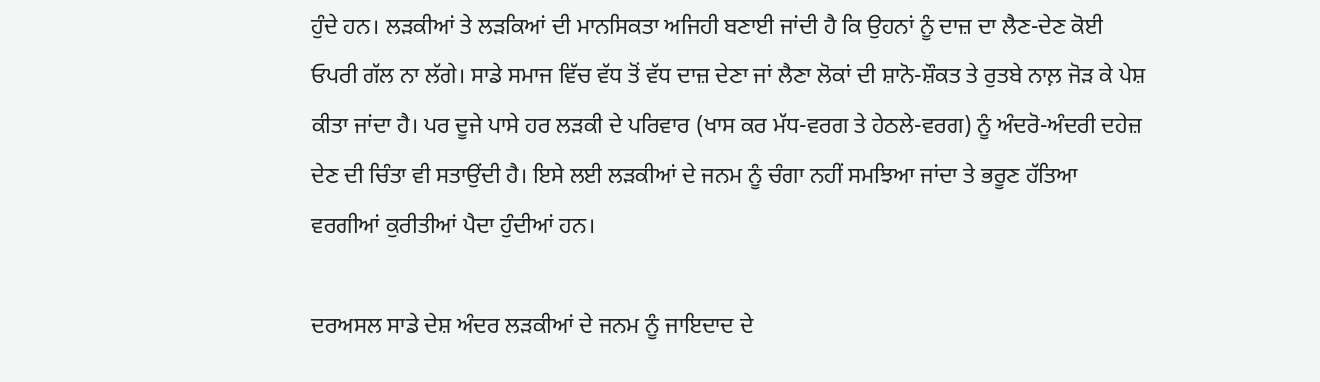ਹੁੰਦੇ ਹਨ। ਲੜਕੀਆਂ ਤੇ ਲੜਕਿਆਂ ਦੀ ਮਾਨਸਿਕਤਾ ਅਜਿਹੀ ਬਣਾਈ ਜਾਂਦੀ ਹੈ ਕਿ ਉਹਨਾਂ ਨੂੰ ਦਾਜ਼ ਦਾ ਲੈਣ-ਦੇਣ ਕੋਈ ਓਪਰੀ ਗੱਲ ਨਾ ਲੱਗੇ। ਸਾਡੇ ਸਮਾਜ ਵਿੱਚ ਵੱਧ ਤੋਂ ਵੱਧ ਦਾਜ਼ ਦੇਣਾ ਜਾਂ ਲੈਣਾ ਲੋਕਾਂ ਦੀ ਸ਼ਾਨੋ-ਸ਼ੌਕਤ ਤੇ ਰੁਤਬੇ ਨਾਲ਼ ਜੋੜ ਕੇ ਪੇਸ਼ ਕੀਤਾ ਜਾਂਦਾ ਹੈ। ਪਰ ਦੂਜੇ ਪਾਸੇ ਹਰ ਲੜਕੀ ਦੇ ਪਰਿਵਾਰ (ਖਾਸ ਕਰ ਮੱਧ-ਵਰਗ ਤੇ ਹੇਠਲੇ-ਵਰਗ) ਨੂੰ ਅੰਦਰੋ-ਅੰਦਰੀ ਦਹੇਜ਼ ਦੇਣ ਦੀ ਚਿੰਤਾ ਵੀ ਸਤਾਉਂਦੀ ਹੈ। ਇਸੇ ਲਈ ਲੜਕੀਆਂ ਦੇ ਜਨਮ ਨੂੰ ਚੰਗਾ ਨਹੀਂ ਸਮਝਿਆ ਜਾਂਦਾ ਤੇ ਭਰੂਣ ਹੱਤਿਆ ਵਰਗੀਆਂ ਕੁਰੀਤੀਆਂ ਪੈਦਾ ਹੁੰਦੀਆਂ ਹਨ।

ਦਰਅਸਲ ਸਾਡੇ ਦੇਸ਼ ਅੰਦਰ ਲੜਕੀਆਂ ਦੇ ਜਨਮ ਨੂੰ ਜਾਇਦਾਦ ਦੇ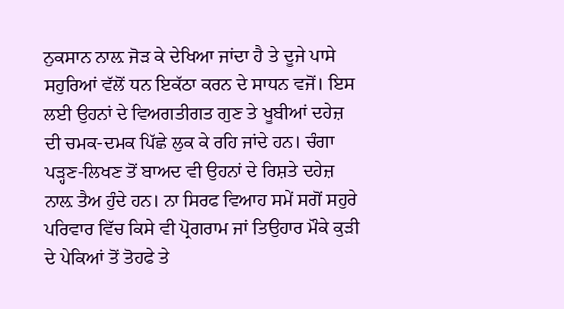ਨੁਕਸਾਨ ਨਾਲ਼ ਜੋੜ ਕੇ ਦੇਖਿਆ ਜਾਂਦਾ ਹੈ ਤੇ ਦੂਜੇ ਪਾਸੇ ਸਹੁਰਿਆਂ ਵੱਲੋਂ ਧਨ ਇਕੱਠਾ ਕਰਨ ਦੇ ਸਾਧਨ ਵਜੋਂ। ਇਸ ਲਈ ਉਹਨਾਂ ਦੇ ਵਿਅਗਤੀਗਤ ਗੁਣ ਤੇ ਖੂਬੀਆਂ ਦਹੇਜ਼ ਦੀ ਚਮਕ-ਦਮਕ ਪਿੱਛੇ ਲੁਕ ਕੇ ਰਹਿ ਜਾਂਦੇ ਹਨ। ਚੰਗਾ ਪੜ੍ਹਣ-ਲਿਖਣ ਤੋਂ ਬਾਅਦ ਵੀ ਉਹਨਾਂ ਦੇ ਰਿਸ਼ਤੇ ਦਹੇਜ਼ ਨਾਲ਼ ਤੈਅ ਹੁੰਦੇ ਹਨ। ਨਾ ਸਿਰਫ ਵਿਆਹ ਸਮੇਂ ਸਗੋਂ ਸਹੁਰੇ ਪਰਿਵਾਰ ਵਿੱਚ ਕਿਸੇ ਵੀ ਪ੍ਰੋਗਰਾਮ ਜਾਂ ਤਿਉਹਾਰ ਮੌਕੇ ਕੁੜੀ ਦੇ ਪੇਕਿਆਂ ਤੋਂ ਤੋਹਫੇ ਤੇ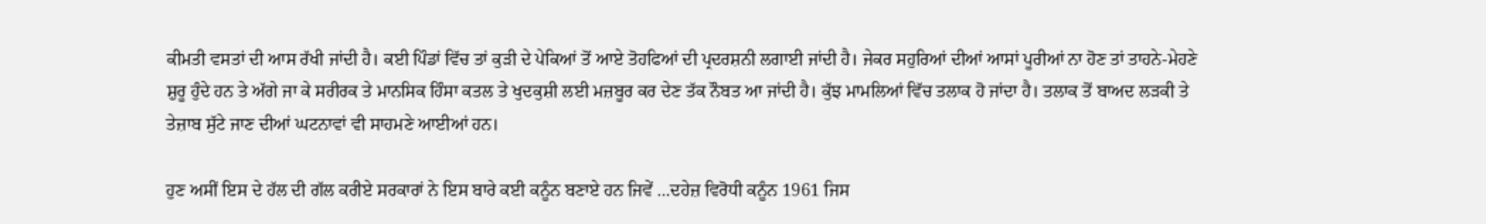ਕੀਮਤੀ ਵਸਤਾਂ ਦੀ ਆਸ ਰੱਖੀ ਜਾਂਦੀ ਹੈ। ਕਈ ਪਿੰਡਾਂ ਵਿੱਚ ਤਾਂ ਕੁੜੀ ਦੇ ਪੇਕਿਆਂ ਤੋਂ ਆਏ ਤੋਹਫਿਆਂ ਦੀ ਪ੍ਰਦਰਸ਼ਨੀ ਲਗਾਈ ਜਾਂਦੀ ਹੈ। ਜੇਕਰ ਸਹੁਰਿਆਂ ਦੀਆਂ ਆਸਾਂ ਪੂਰੀਆਂ ਨਾ ਹੋਣ ਤਾਂ ਤਾਹਨੇ-ਮੇਹਣੇ ਸ਼ੁਰੂ ਹੁੰਦੇ ਹਨ ਤੇ ਅੱਗੇ ਜਾ ਕੇ ਸਰੀਰਕ ਤੇ ਮਾਨਸਿਕ ਹਿੰਸਾ ਕਤਲ ਤੇ ਖੁਦਕੁਸ਼ੀ ਲਈ ਮਜ਼ਬੂਰ ਕਰ ਦੇਣ ਤੱਕ ਨੌਬਤ ਆ ਜਾਂਦੀ ਹੈ। ਕੁੱਝ ਮਾਮਲਿਆਂ ਵਿੱਚ ਤਲਾਕ ਹੋ ਜਾਂਦਾ ਹੈ। ਤਲਾਕ ਤੋਂ ਬਾਅਦ ਲੜਕੀ ਤੇ ਤੇਜ਼ਾਬ ਸੁੱਟੇ ਜਾਣ ਦੀਆਂ ਘਟਨਾਵਾਂ ਵੀ ਸਾਹਮਣੇ ਆਈਆਂ ਹਨ।

ਹੁਣ ਅਸੀਂ ਇਸ ਦੇ ਹੱਲ ਦੀ ਗੱਲ ਕਰੀਏ ਸਰਕਾਰਾਂ ਨੇ ਇਸ ਬਾਰੇ ਕਈ ਕਨੂੰਨ ਬਣਾਏ ਹਨ ਜਿਵੇਂ …ਦਹੇਜ਼ ਵਿਰੋਧੀ ਕਨੂੰਨ 1961 ਜਿਸ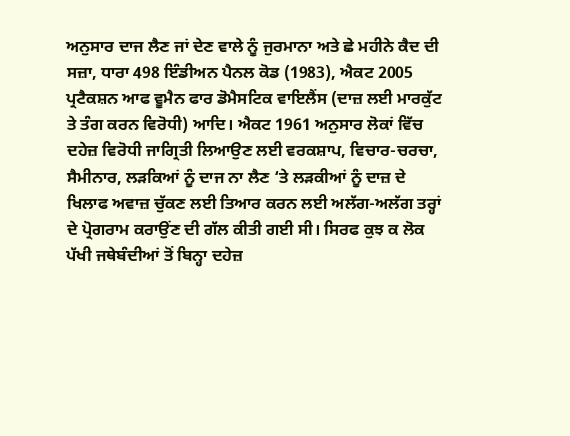ਅਨੁਸਾਰ ਦਾਜ ਲੈਣ ਜਾਂ ਦੇਣ ਵਾਲੇ ਨੂੰ ਜੁਰਮਾਨਾ ਅਤੇ ਛੇ ਮਹੀਨੇ ਕੈਦ ਦੀ ਸਜ਼ਾ, ਧਾਰਾ 498 ਇੰਡੀਅਨ ਪੈਨਲ ਕੋਡ (1983), ਐਕਟ 2005 ਪ੍ਰਟੈਕਸ਼ਨ ਆਫ ਵੂਮੈਨ ਫਾਰ ਡੋਮੈਸਟਿਕ ਵਾਇਲੈਂਸ (ਦਾਜ਼ ਲਈ ਮਾਰਕੁੱਟ ਤੇ ਤੰਗ ਕਰਨ ਵਿਰੋਧੀ) ਆਦਿ। ਐਕਟ 1961 ਅਨੁਸਾਰ ਲੋਕਾਂ ਵਿੱਚ ਦਹੇਜ਼ ਵਿਰੋਧੀ ਜਾਗ੍ਰਿਤੀ ਲਿਆਉਣ ਲਈ ਵਰਕਸ਼ਾਪ, ਵਿਚਾਰ-ਚਰਚਾ, ਸੈਮੀਨਾਰ, ਲੜਕਿਆਂ ਨੂੰ ਦਾਜ ਨਾ ਲੈਣ ‘ਤੇ ਲੜਕੀਆਂ ਨੂੰ ਦਾਜ਼ ਦੇ ਖਿਲਾਫ ਅਵਾਜ਼ ਚੁੱਕਣ ਲਈ ਤਿਆਰ ਕਰਨ ਲਈ ਅਲੱਗ-ਅਲੱਗ ਤਰ੍ਹਾਂ ਦੇ ਪ੍ਰੋਗਰਾਮ ਕਰਾਉਂਣ ਦੀ ਗੱਲ ਕੀਤੀ ਗਈ ਸੀ। ਸਿਰਫ ਕੁਝ ਕ ਲੋਕ ਪੱਖੀ ਜਥੇਬੰਦੀਆਂ ਤੋਂ ਬਿਨ੍ਹਾ ਦਹੇਜ਼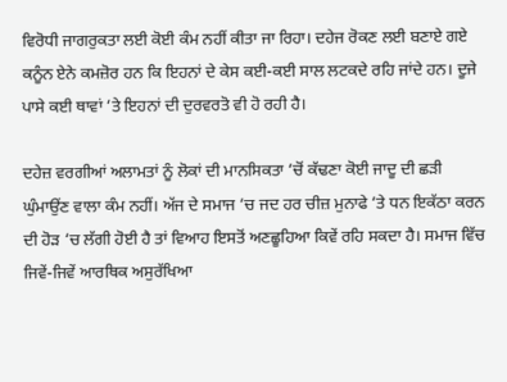ਵਿਰੋਧੀ ਜਾਗਰੁਕਤਾ ਲਈ ਕੋਈ ਕੰਮ ਨਹੀਂ ਕੀਤਾ ਜਾ ਰਿਹਾ। ਦਹੇਜ ਰੋਕਣ ਲਈ ਬਣਾਏ ਗਏ ਕਨੂੰਨ ਏਨੇ ਕਮਜ਼ੋਰ ਹਨ ਕਿ ਇਹਨਾਂ ਦੇ ਕੇਸ ਕਈ-ਕਈ ਸਾਲ ਲਟਕਦੇ ਰਹਿ ਜਾਂਦੇ ਹਨ। ਦੂਜੇ ਪਾਸੇ ਕਈ ਥਾਵਾਂ ‘ਤੇ ਇਹਨਾਂ ਦੀ ਦੁਰਵਰਤੋ ਵੀ ਹੋ ਰਹੀ ਹੈ।

ਦਹੇਜ਼ ਵਰਗੀਆਂ ਅਲਾਮਤਾਂ ਨੂੰ ਲੋਕਾਂ ਦੀ ਮਾਨਸਿਕਤਾ ‘ਚੋਂ ਕੱਢਣਾ ਕੋਈ ਜਾਦੂ ਦੀ ਛੜੀ ਘੁੰਮਾਉਂਣ ਵਾਲਾ ਕੰਮ ਨਹੀਂ। ਅੱਜ ਦੇ ਸਮਾਜ ‘ਚ ਜਦ ਹਰ ਚੀਜ਼ ਮੁਨਾਫੇ ‘ਤੇ ਧਨ ਇਕੱਠਾ ਕਰਨ ਦੀ ਹੋੜ ‘ਚ ਲੱਗੀ ਹੋਈ ਹੈ ਤਾਂ ਵਿਆਹ ਇਸਤੋਂ ਅਣਛੂਹਿਆ ਕਿਵੇਂ ਰਹਿ ਸਕਦਾ ਹੈ। ਸਮਾਜ ਵਿੱਚ ਜਿਵੇਂ-ਜਿਵੇਂ ਆਰਥਿਕ ਅਸੁਰੱਖਿਆ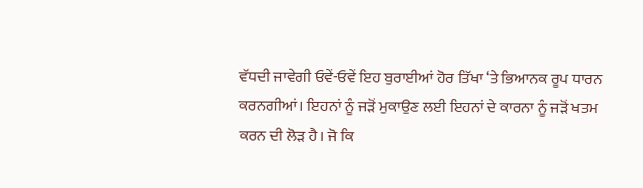ਵੱਧਦੀ ਜਾਵੇਗੀ ਓਵੇਂ-ਓਵੇਂ ਇਹ ਬੁਰਾਈਆਂ ਹੋਰ ਤਿੱਖਾ ‘ਤੇ ਭਿਆਨਕ ਰੂਪ ਧਾਰਨ ਕਰਨਗੀਆਂ। ਇਹਨਾਂ ਨੂੰ ਜੜੋਂ ਮੁਕਾਉਣ ਲਈ ਇਹਨਾਂ ਦੇ ਕਾਰਨਾ ਨੂੰ ਜੜੋਂ ਖਤਮ ਕਰਨ ਦੀ ਲੋੜ ਹੈ। ਜੋ ਕਿ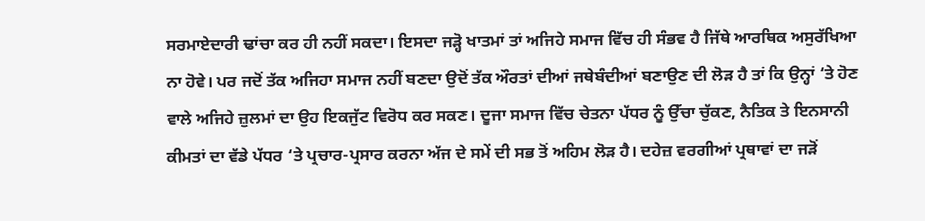ਸਰਮਾਏਦਾਰੀ ਢਾਂਚਾ ਕਰ ਹੀ ਨਹੀਂ ਸਕਦਾ। ਇਸਦਾ ਜੜ੍ਹੋ ਖਾਤਮਾਂ ਤਾਂ ਅਜਿਹੇ ਸਮਾਜ ਵਿੱਚ ਹੀ ਸੰਭਵ ਹੈ ਜਿੱਥੇ ਆਰਥਿਕ ਅਸੁਰੱਖਿਆ ਨਾ ਹੋਵੇ। ਪਰ ਜਦੋਂ ਤੱਕ ਅਜਿਹਾ ਸਮਾਜ ਨਹੀਂ ਬਣਦਾ ਉਦੋਂ ਤੱਕ ਔਰਤਾਂ ਦੀਆਂ ਜਥੇਬੰਦੀਆਂ ਬਣਾਉਣ ਦੀ ਲੋੜ ਹੈ ਤਾਂ ਕਿ ਉਨ੍ਹਾਂ ‘ਤੇ ਹੋਣ ਵਾਲੇ ਅਜਿਹੇ ਜ਼ੁਲਮਾਂ ਦਾ ਉਹ ਇਕਜੁੱਟ ਵਿਰੋਧ ਕਰ ਸਕਣ। ਦੂਜਾ ਸਮਾਜ ਵਿੱਚ ਚੇਤਨਾ ਪੱਧਰ ਨੂੰ ਉੱਚਾ ਚੁੱਕਣ, ਨੈਤਿਕ ਤੇ ਇਨਸਾਨੀ ਕੀਮਤਾਂ ਦਾ ਵੱਡੇ ਪੱਧਰ ‘ਤੇ ਪ੍ਰਚਾਰ-ਪ੍ਰਸਾਰ ਕਰਨਾ ਅੱਜ ਦੇ ਸਮੇਂ ਦੀ ਸਭ ਤੋਂ ਅਹਿਮ ਲੋੜ ਹੈ। ਦਹੇਜ਼ ਵਰਗੀਆਂ ਪ੍ਰਥਾਵਾਂ ਦਾ ਜੜੋਂ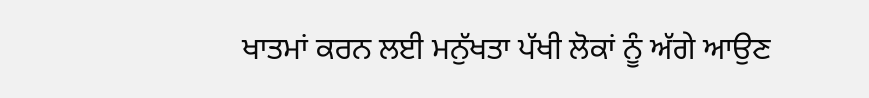ਖਾਤਮਾਂ ਕਰਨ ਲਈ ਮਨੁੱਖਤਾ ਪੱਖੀ ਲੋਕਾਂ ਨੂੰ ਅੱਗੇ ਆਉਣ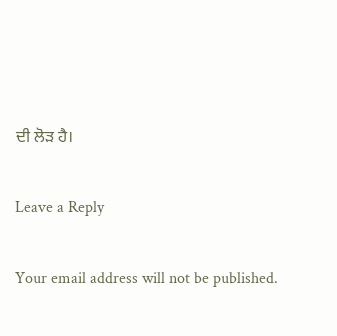ਦੀ ਲੋੜ ਹੈ।

Leave a Reply

Your email address will not be published.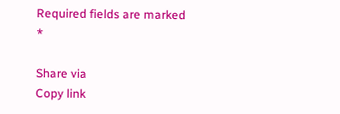Required fields are marked *

Share via
Copy link